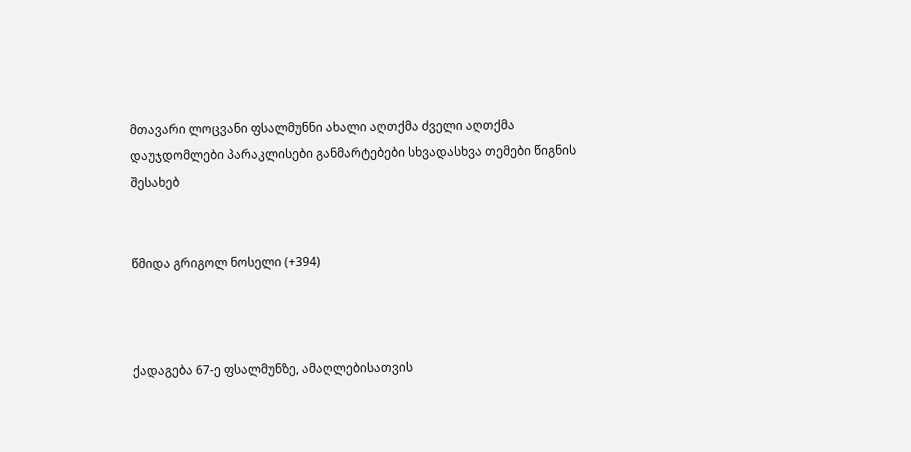მთავარი ლოცვანი ფსალმუნნი ახალი აღთქმა ძველი აღთქმა დაუჯდომლები პარაკლისები განმარტებები სხვადასხვა თემები წიგნის შესახებ


წმიდა გრიგოლ ნოსელი (+394)



ქადაგება 67-ე ფსალმუნზე, ამაღლებისათვის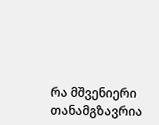რა მშვენიერი თანამგზავრია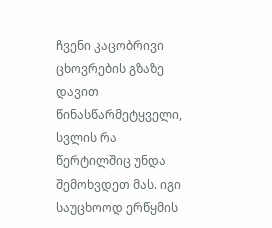ჩვენი კაცობრივი ცხოვრების გზაზე დავით წინასწარმეტყველი, სვლის რა წერტილშიც უნდა შემოხვდეთ მას. იგი საუცხოოდ ერწყმის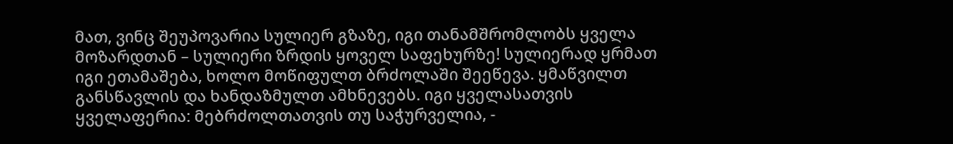მათ, ვინც შეუპოვარია სულიერ გზაზე, იგი თანამშრომლობს ყველა მოზარდთან – სულიერი ზრდის ყოველ საფეხურზე! სულიერად ყრმათ იგი ეთამაშება, ხოლო მოწიფულთ ბრძოლაში შეეწევა. ყმაწვილთ განსწავლის და ხანდაზმულთ ამხნევებს. იგი ყველასათვის ყველაფერია: მებრძოლთათვის თუ საჭურველია, -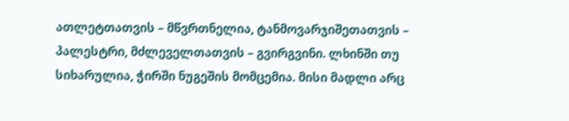ათლეტთათვის – მწვრთნელია, ტანმოვარჯიშეთათვის – პალესტრი, მძლეველთათვის – გვირგვინი. ლხინში თუ სიხარულია, ჭირში ნუგეშის მომცემია. მისი მადლი არც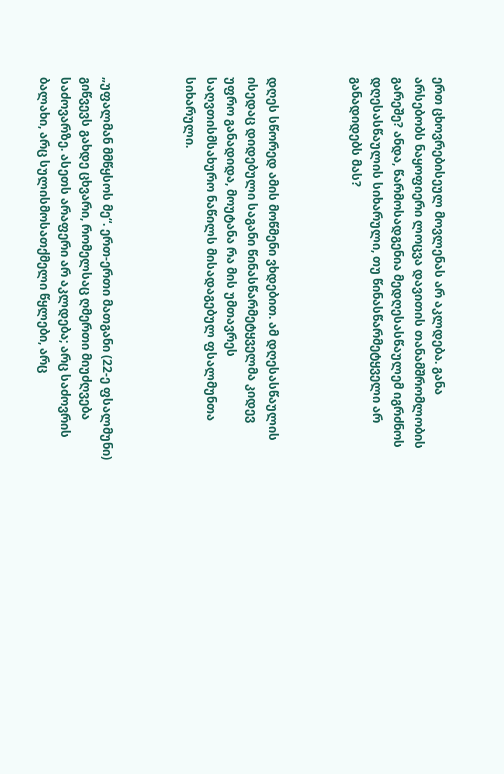ერთ ცხოვრებისეულ მოვლენას არ აკლდება. განა არსებობს ნაყოფიერი ლოცვა დავითის თანამშრომლობის გარეშე? ანდა, წარმოსადგენია მედღესასწაულემ იგრძნოს დღესასწაულის სიხარული, თუ წინასწარმეტყველი არ განადიდებს მას?



დღეს სწორედ ამის მოწმენი ვხდებით. ამ დღესასწაულის ისედაც დიდებული საგანი წინასწარმეტყველმა კიდევ უფრო განადიდა, მოუტანა რა მის უმთავრეს საღვთისმსახურო ნაწილს მისადაგებულ ფსალმუნთა სიხარული.



„უფალმან მმწყსოს მე“. ერთ-ერთი მათგანი (22-ე ფსალმუნი) გიწვევს გახდე ცხვარი, რომელსაც ღმერთი მიუძღვება საძოვარზე. ასეთს არაფერი არ აკლდება; არც საძოვრის ბალახი, არც სულისმოსათქმელი წყლები, არც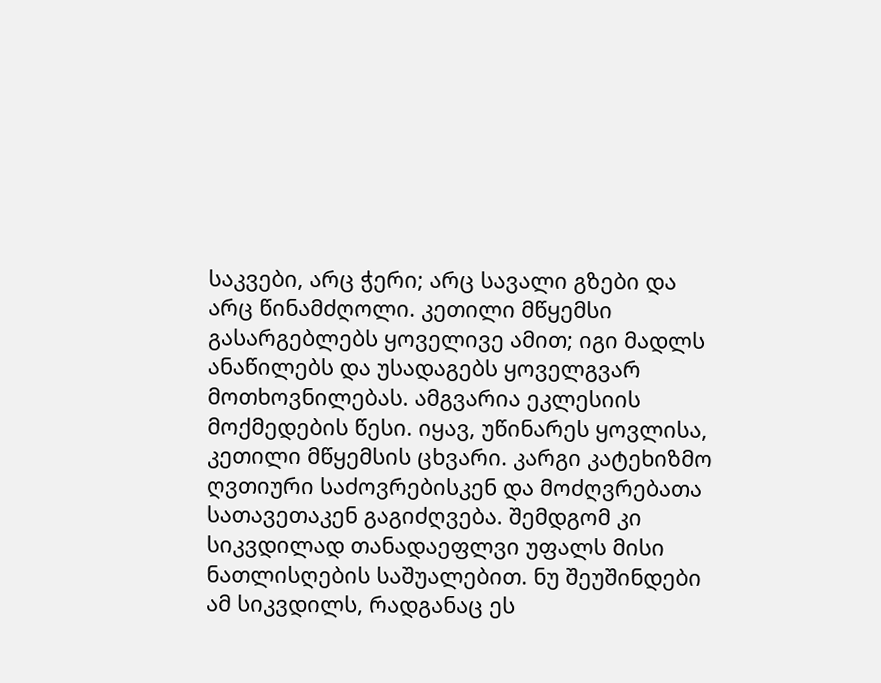საკვები, არც ჭერი; არც სავალი გზები და არც წინამძღოლი. კეთილი მწყემსი გასარგებლებს ყოველივე ამით; იგი მადლს ანაწილებს და უსადაგებს ყოველგვარ მოთხოვნილებას. ამგვარია ეკლესიის მოქმედების წესი. იყავ, უწინარეს ყოვლისა, კეთილი მწყემსის ცხვარი. კარგი კატეხიზმო ღვთიური საძოვრებისკენ და მოძღვრებათა სათავეთაკენ გაგიძღვება. შემდგომ კი სიკვდილად თანადაეფლვი უფალს მისი ნათლისღების საშუალებით. ნუ შეუშინდები ამ სიკვდილს, რადგანაც ეს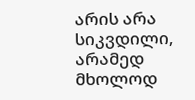არის არა სიკვდილი, არამედ მხოლოდ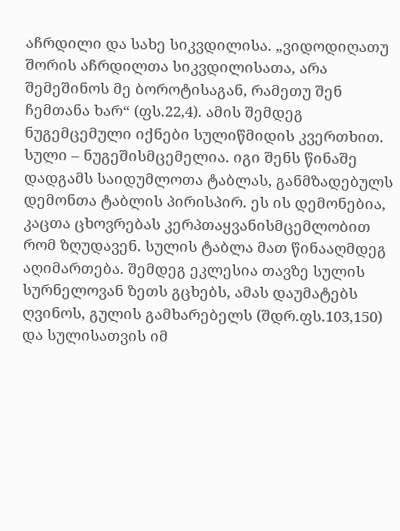აჩრდილი და სახე სიკვდილისა. „ვიდოდიღათუ შორის აჩრდილთა სიკვდილისათა, არა შემეშინოს მე ბოროტისაგან, რამეთუ შენ ჩემთანა ხარ“ (ფს.22,4). ამის შემდეგ ნუგემცემული იქნები სულიწმიდის კვერთხით. სული – ნუგეშისმცემელია. იგი შენს წინაშე დადგამს საიდუმლოთა ტაბლას, განმზადებულს დემონთა ტაბლის პირისპირ. ეს ის დემონებია, კაცთა ცხოვრებას კერპთაყვანისმცემლობით რომ ზღუდავენ. სულის ტაბლა მათ წინააღმდეგ აღიმართება. შემდეგ ეკლესია თავზე სულის სურნელოვან ზეთს გცხებს, ამას დაუმატებს ღვინოს, გულის გამხარებელს (შდრ.ფს.103,150) და სულისათვის იმ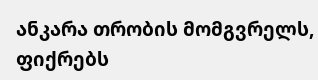ანკარა თრობის მომგვრელს, ფიქრებს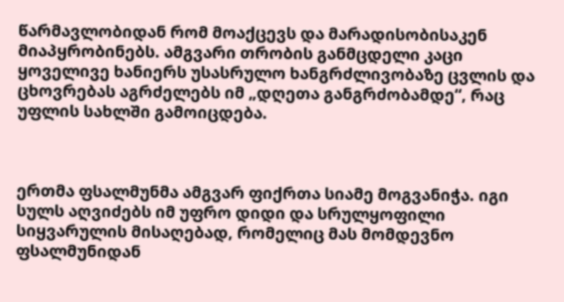წარმავლობიდან რომ მოაქცევს და მარადისობისაკენ მიაპყრობინებს. ამგვარი თრობის განმცდელი კაცი ყოველივე ხანიერს უსასრულო ხანგრძლივობაზე ცვლის და ცხოვრებას აგრძელებს იმ „დღეთა განგრძობამდე“, რაც უფლის სახლში გამოიცდება.



ერთმა ფსალმუნმა ამგვარ ფიქრთა სიამე მოგვანიჭა. იგი სულს აღვიძებს იმ უფრო დიდი და სრულყოფილი სიყვარულის მისაღებად, რომელიც მას მომდევნო ფსალმუნიდან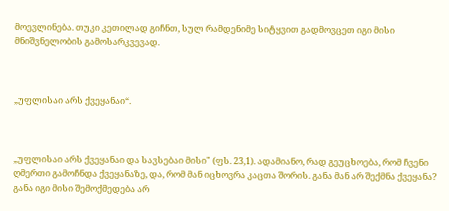მოევლინება. თუკი კეთილად გიჩნთ, სულ რამდენიმე სიტყვით გადმოვცეთ იგი მისი მნიშვნელობის გამოსარკვევად.



„უფლისაი არს ქვეყანაი“.



„უფლისაი არს ქვეყანაი და სავსებაი მისი" (ფს. 23,1). ადამიანო, რად გეუცხოება, რომ ჩვენი ღმერთი გამოჩნდა ქვეყანაზე, და, რომ მან იცხოვრა კაცთა შორის. განა მან არ შექმნა ქვეყანა? განა იგი მისი შემოქმედება არ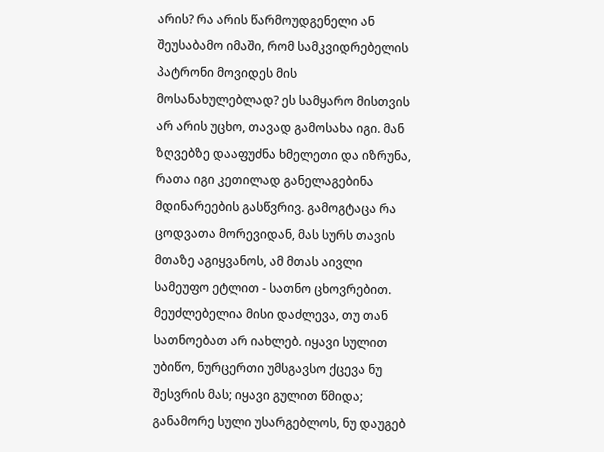არის? რა არის წარმოუდგენელი ან შეუსაბამო იმაში, რომ სამკვიდრებელის პატრონი მოვიდეს მის მოსანახულებლად? ეს სამყარო მისთვის არ არის უცხო, თავად გამოსახა იგი. მან ზღვებზე დააფუძნა ხმელეთი და იზრუნა, რათა იგი კეთილად განელაგებინა მდინარეების გასწვრივ. გამოგტაცა რა ცოდვათა მორევიდან, მას სურს თავის მთაზე აგიყვანოს, ამ მთას აივლი სამეუფო ეტლით - სათნო ცხოვრებით. მეუძლებელია მისი დაძლევა, თუ თან სათნოებათ არ იახლებ. იყავი სულით უბიწო, ნურცერთი უმსგავსო ქცევა ნუ შესვრის მას; იყავი გულით წმიდა; განამორე სული უსარგებლოს, ნუ დაუგებ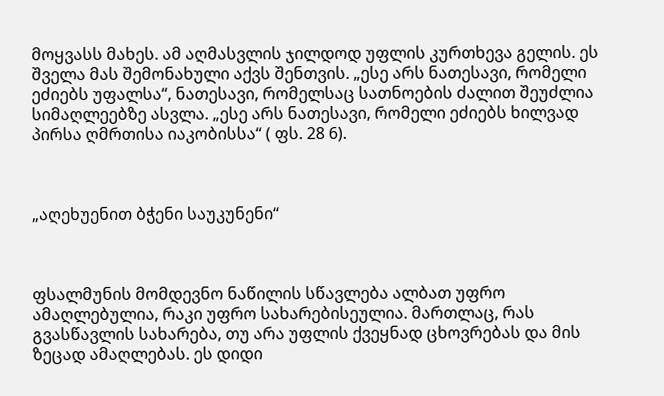მოყვასს მახეს. ამ აღმასვლის ჯილდოდ უფლის კურთხევა გელის. ეს შველა მას შემონახული აქვს შენთვის. „ესე არს ნათესავი, რომელი ეძიებს უფალსა“, ნათესავი, რომელსაც სათნოების ძალით შეუძლია სიმაღლეებზე ასვლა. „ესე არს ნათესავი, რომელი ეძიებს ხილვად პირსა ღმრთისა იაკობისსა“ ( ფს. 28 6).



„აღეხუენით ბჭენი საუკუნენი“



ფსალმუნის მომდევნო ნაწილის სწავლება ალბათ უფრო ამაღლებულია, რაკი უფრო სახარებისეულია. მართლაც, რას გვასწავლის სახარება, თუ არა უფლის ქვეყნად ცხოვრებას და მის ზეცად ამაღლებას. ეს დიდი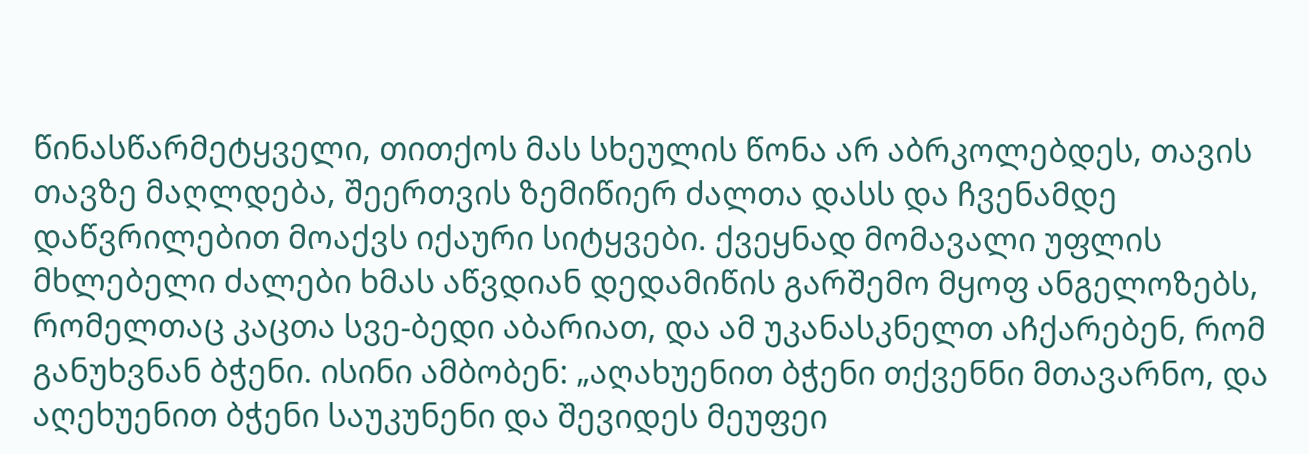წინასწარმეტყველი, თითქოს მას სხეულის წონა არ აბრკოლებდეს, თავის თავზე მაღლდება, შეერთვის ზემიწიერ ძალთა დასს და ჩვენამდე დაწვრილებით მოაქვს იქაური სიტყვები. ქვეყნად მომავალი უფლის მხლებელი ძალები ხმას აწვდიან დედამიწის გარშემო მყოფ ანგელოზებს, რომელთაც კაცთა სვე-ბედი აბარიათ, და ამ უკანასკნელთ აჩქარებენ, რომ განუხვნან ბჭენი. ისინი ამბობენ: „აღახუენით ბჭენი თქვენნი მთავარნო, და აღეხუენით ბჭენი საუკუნენი და შევიდეს მეუფეი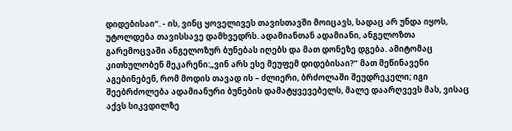დიდებისაი“. - ის, ვინც ყოველივეს თავისთავში მოიცავს, სადაც არ უნდა იყოს, უტოლდება თავისსავე დამხვედრს. ადამიანთან ადამიანი, ანგელოზთა გარემოცვაში ანგელოზურ ბუნებას იღებს და მათ დონეზე დგება. ამიტომაც კითხულობენ მეკარენი:„ვინ არს ესე მეუფემ დიდებისაი?“ მათ მეწინავენი აგებინებენ, რომ მოდის თავად ის – ძლიერი, ბრძოლაში შეუდრეკელი; იგი შეებრძოლება ადამიანური ბუნების დამატყვევებელს, მალე დაარღვევს მას, ვისაც აქვს სიკვდილზე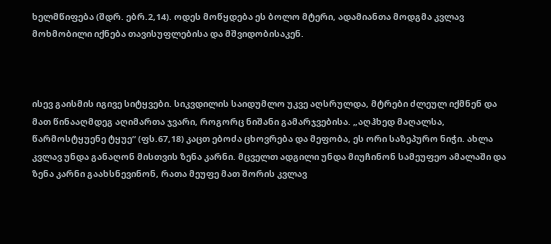ხელმწიფება (შდრ. ებრ.2,14). ოდეს მოწყდება ეს ბოლო მტერი, ადამიანთა მოდგმა კვლავ მოხმობილი იქნება თავისუფლებისა და მშვიდობისაკენ.



ისევ გაისმის იგივე სიტყვები. სიკვდილის საიდუმლო უკვე აღსრულდა, მტრები ძლეულ იქმნენ და მათ წინააღმდეგ აღიმართა ჯვარი, როგორც ნიშანი გამარჯვებისა. „აღჰხედ მაღალსა, წარმოსტყუენე ტყუე“ (ფს.67,18) კაცთ ებოძა ცხოვრება და მეფობა, ეს ორი საზეპურო ნიჭი. ახლა კვლავ უნდა განაღონ მისთვის ზენა კარნი. მცველთ ადგილი უნდა მიუჩინონ სამეუფეო ამალაში და ზენა კარნი გაახსნევინონ, რათა მეუფე მათ შორის კვლავ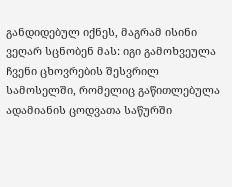განდიდებულ იქნეს, მაგრამ ისინი ვეღარ სცნობენ მას: იგი გამოხვეულა ჩვენი ცხოვრების შესვრილ სამოსელში, რომელიც გაწითლებულა ადამიანის ცოდვათა საწურში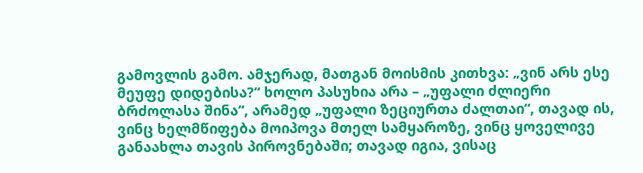გამოვლის გამო. ამჯერად, მათგან მოისმის კითხვა: „ვინ არს ესე მეუფე დიდებისა?“ ხოლო პასუხია არა – „უფალი ძლიერი ბრძოლასა შინა“, არამედ „უფალი ზეციურთა ძალთაი“, თავად ის, ვინც ხელმწიფება მოიპოვა მთელ სამყაროზე, ვინც ყოველივე განაახლა თავის პიროვნებაში; თავად იგია, ვისაც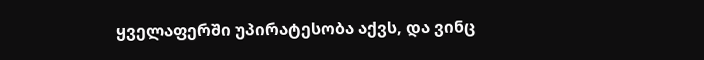ყველაფერში უპირატესობა აქვს, და ვინც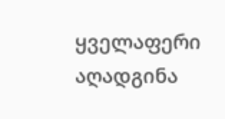ყველაფერი აღადგინა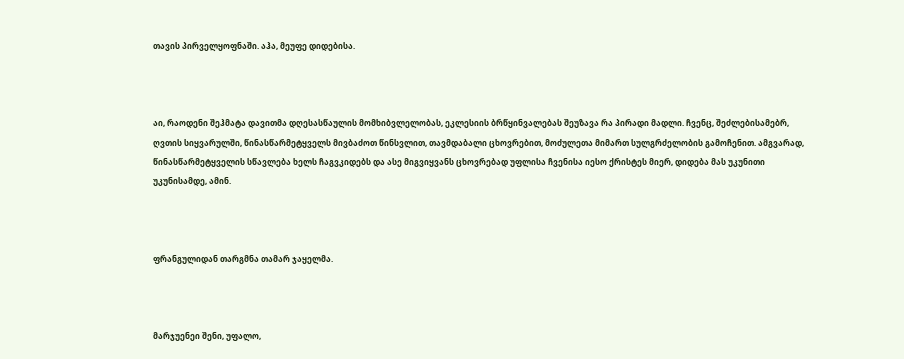თავის პირველყოფნაში. აჰა, მეუფე დიდებისა.



აი, რაოდენი შეჰმატა დავითმა დღესასწაულის მომხიბვლელობას, ეკლესიის ბრწყინვალებას შეუზავა რა პირადი მადლი. ჩვენც, შეძლებისამებრ, ღვთის სიყვარულში, წინასწარმეტყველს მივბაძოთ წინსვლით, თავმდაბალი ცხოვრებით, მოძულეთა მიმართ სულგრძელობის გამოჩენით. ამგვარად, წინასწარმეტყველის სწავლება ხელს ჩაგვკიდებს და ასე მიგვიყვანს ცხოვრებად უფლისა ჩვენისა იესო ქრისტეს მიერ, დიდება მას უკუნითი უკუნისამდე, ამინ.



ფრანგულიდან თარგმნა თამარ ჯაყელმა.



მარჯუენეი შენი, უფალო,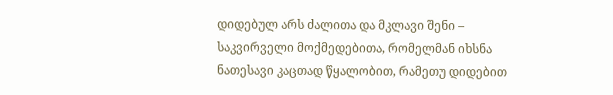დიდებულ არს ძალითა და მკლავი შენი – საკვირველი მოქმედებითა, რომელმან იხსნა ნათესავი კაცთად წყალობით, რამეთუ დიდებით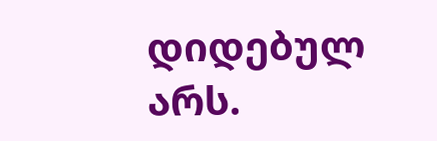დიდებულ არს.